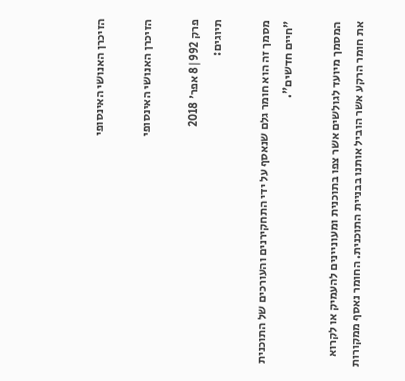הזיכרן האנושי האינסופי

הזיכרן האנושי האינסופי

פרק 992|8 אפר׳ 2018
תיוגים:

מסמך זה הוא חומר גלם שנאסף על ידי התחקירנים והעורכים של התוכנית "חיים חדשים".

המסמך מיועד לגולשים אשר צפו בתוכנית ומעוניינים להעמיק או לקרוא את חומר הרקע אשר הוביל אותנו בבניית התוכנית. החומר נאסף ממקורות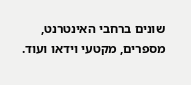שונים ברחבי האינטרנט, מספרים, מקטעי וידאו ועוד.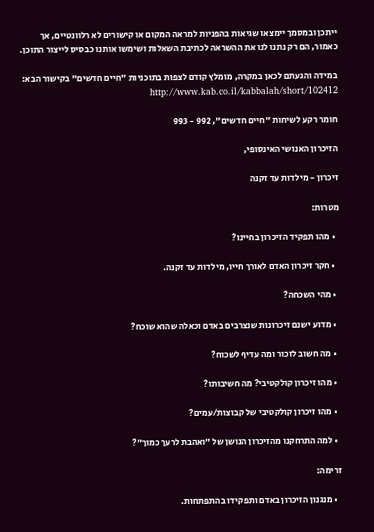ייתכן ובמסמך יימצאו שגיאות בהפניות למראה המקום או קישורים לא רלוונטיים, אך כאמור, הם רק נתנו לנו את ההשראה לכתיבת השאלות ושימשו אותנו כבסיס לייצור התוכן.

במידה והגעתם לכאן במקרה, מומלץ קודם לצפות בתוכניות "חיים חדשים" בקישור הבא: http://www.kab.co.il/kabbalah/short/102412

חומר רקע לשיחות "חיים חדשים", 992 - 993

הזיכרון האנושי האינסופי,

זיכרון - מילדות עד זקנה

מטרות:

  • מהו תפקיד הזיכרון בחיינו?

  • חקר זיכרון האדם לאורך חייו, מילדות עד זקנה.

  • מהי השכחה?

  • מדוע ישנם זיכרונות שנצרבים באדם וכאלה שהוא שוכח?

  • מה חשוב לזכור ומה עדיף לשכוח?

  • מהו זיכרון קולקטיבי? מה חשיבותו?

  • מהו זיכרון קולקטיבי של קבוצות/עמים?

  • למה התרחקנו מהזיכרון הנושן של ״ואהבת לרעך כמוך״?

זרימה:

  • מנגנון הזיכרון באדם ותפקידו בהתפתחות.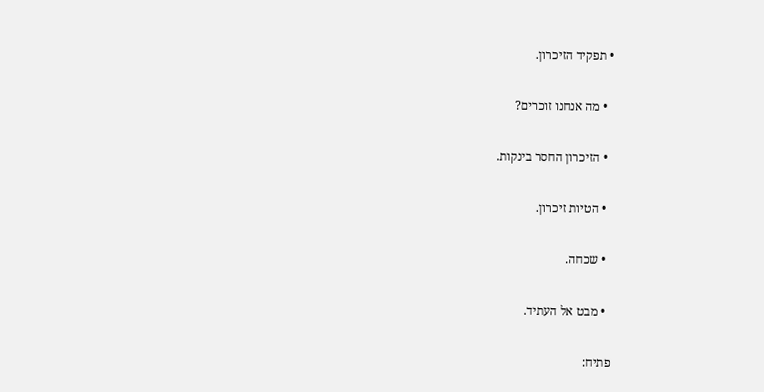• תפקיד הזיכרון.

  • מה אנחנו זוכרים?

  • הזיכרון החסר בינקות.

  • הטיות זיכרון.

  • שכחה.

  • מבט אל העתיד.

פתיח: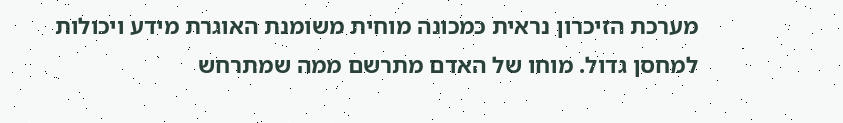מערכת הזיכרון נראית כמכונה מוחית משומנת האוגרת מידע ויכולות למחסן גדול. מוחו של האדם מתרשם ממה שמתרחש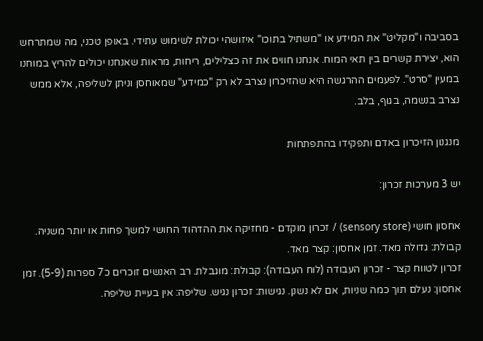בסביבה ו"מקליט" את המידע או "משתיל בתוכו" איזושהי יכולת לשימוש עתידי. באופן טכני, מה שמתרחש הוא, יצירת קשרים בין תאי המוח. אנחנו חווים את זה כצלילים, ריחות, מראות שאנחנו יכולים להריץ במוחנו במעין "סרט". לפעמים ההרגשה היא שהזיכרון נצרב לא רק "כמידע" שמאוחסן וניתן לשליפה, אלא ממש נצרב בנשמה, בגוף, בלב.

מנגנון הזיכרון באדם ותפקידו בהתפתחות

יש 3 מערכות זכרון:

אחסון חושי (sensory store) / זכרון מוקדם - מחזיקה את ההדהוד החושי למשך פחות או יותר משניה.
קבולת: גדולה מאד. זמן אחסון: קצר מאד.
זכרון לטווח קצר - זכרון העבודה (לוח העבודה): קבולת: מוגבלת. רב האנשים זוכרים כ7 ספרות (5-9). זמן אחסון: נעלם תוך כמה שניות, אם לא נשנן. נגישות: זכרון נגיש. שליפה: אין בעיית שליפה.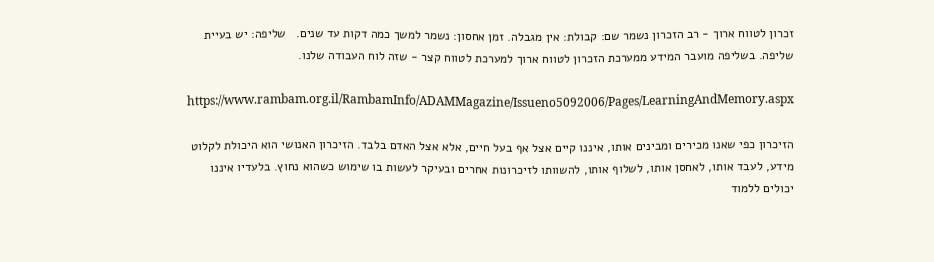זכרון לטווח ארוך - רב הזכרון נשמר שם: קבולת: אין מגבלה. זמן אחסון: נשמר למשך כמה דקות עד שנים.   שליפה: יש בעיית שליפה. בשליפה מועבר המידע ממערכת הזכרון לטווח ארוך למערכת לטווח קצר - שזה לוח העבודה שלנו.

https://www.rambam.org.il/RambamInfo/ADAMMagazine/Issueno5092006/Pages/LearningAndMemory.aspx

הזיכרון כפי שאנו מכירים ומבינים אותו, איננו קיים אצל אף בעל חיים, אלא אצל האדם בלבד. הזיכרון האנושי הוא היכולת לקלוט מידע, לעבד אותו, לאחסן אותו, לשלוף אותו, להשוותו לזיכרונות אחרים ובעיקר לעשות בו שימוש כשהוא נחוץ. בלעדיו איננו יכולים ללמוד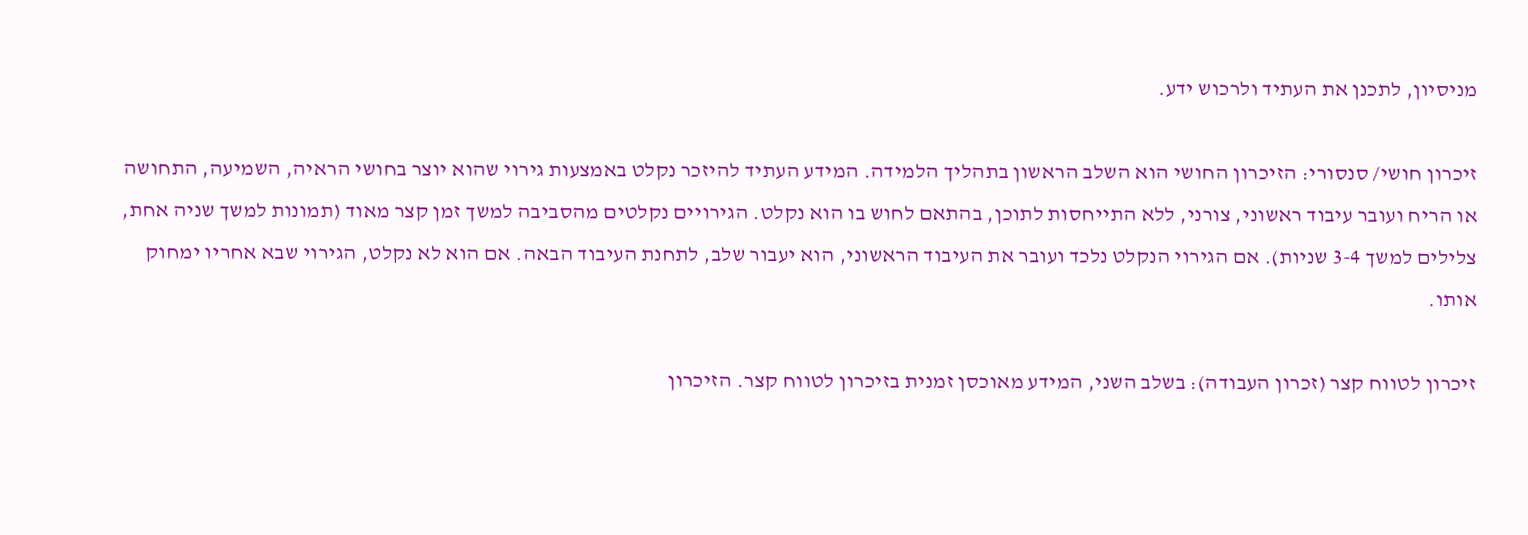מניסיון, לתכנן את העתיד ולרכוש ידע.

זיכרון חושי/ סנסורי: הזיכרון החושי הוא השלב הראשון בתהליך הלמידה. המידע העתיד להיזכר נקלט באמצעות גירוי שהוא יוצר בחושי הראיה, השמיעה, התחושה או הריח ועובר עיבוד ראשוני, צורני, ללא התייחסות לתוכן, בהתאם לחוש בו הוא נקלט. הגירויים נקלטים מהסביבה למשך זמן קצר מאוד (תמונות למשך שניה אחת, צלילים למשך 3-4 שניות). אם הגירוי הנקלט נלכד ועובר את העיבוד הראשוני, הוא יעבור שלב, לתחנת העיבוד הבאה. אם הוא לא נקלט, הגירוי שבא אחריו ימחוק אותו.

זיכרון לטווח קצר (זכרון העבודה): בשלב השני, המידע מאוכסן זמנית בזיכרון לטווח קצר. הזיכרון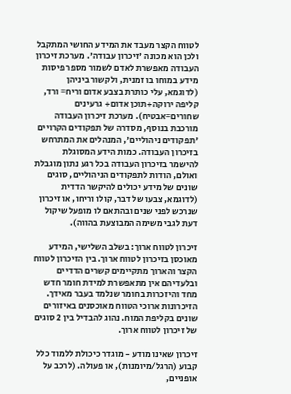לטווח הקצר מעבד את המידע החושי המתקבל ולכן הוא מכונה 'זיכרון עבודה'. מערכת זיכרון העבודה מאפשרת לאדם לשמור מספר פיסות מידע במוחו בו זמנית, ולקשור ביניהן (לדוגמא, עלי כותרת בצבע אדום וריח= ורד, קליפה ירוקה+תוכן אדום+ גרעינים שחורים=אבטיח). מערכת זיכרון העבודה מורכבת בנוסף, מסדרה של תפקודים הקרויים 'תפקודים ניהוליים', המנהלים את המתרחש בזיכרון העבודה. כמות הידע המסוגלת להישמר בזיכרון העבודה בכל רגע נתון מוגבלת ואולם, הודות לתפקודים הניהוליים, סוגים שונים של מידע יכולים להיקשר הדדית (לדוגמא, צבעו של דבר, קולו וריחו, או זיכרון שנרכש לפני שנים ובהתאם לו מופעל שיקול דעת לגבי משימה המבוצעת בהווה).

זיכרון לטווח ארוך: בשלב השלישי, המידע מאוכסן בזיכרון לטווח ארוך. בין הזיכרון לטווח הקצר והארוך מתקיימים קשרים הדדיים ובלעדיהם אין מתאפשרת למידת חומר חדש מחד והיזכרות בחומר שנלמד בעבר מאידך. הזיכרונות ארוכי הטווח מאוכסנים באיזורים שונים בקליפת המוח. נהוג להבדיל בין 2 סוגים של זיכרון לטווח ארוך.

זיכרון שאינו מודע - מוגדר כיכולת ללמוד כלל קבוע (הרגל/מיומנות), או פעולה. (לרכב על אופניים,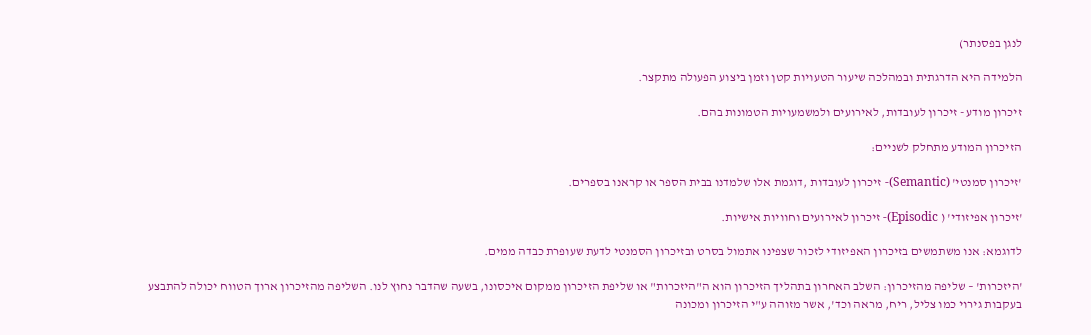לנגן בפסנתר)

הלמידה היא הדרגתית ובמהלכה שיעור הטעויות קטן וזמן ביצוע הפעולה מתקצר.

זיכרון מודע - זיכרון לעובדות, לאירועים ולמשמעויות הטמונות בהם.

הזיכרון המודע מתחלק לשניים:

'זיכרון סמנטי' (Semantic)- זיכרון לעובדות ,דוגמת אלו שלמדנו בבית הספר או קראנו בספרים.

'זיכרון אפיזודי' ( Episodic)- זיכרון לאירועים וחוויות אישיות.

לדוגמא: אנו משתמשים בזיכרון האפיזודי לזכור שצפינו אתמול בסרט ובזיכרון הסמנטי לדעת שעופרת כבדה ממים.

'היזכרות' – שליפה מהזיכרון: השלב האחרון בתהליך הזיכרון הוא ה"היזכרות" או שליפת הזיכרון ממקום איכסונו, בשעה שהדבר נחוץ לנו. השליפה מהזיכרון ארוך הטווח יכולה להתבצע בעקבות גירוי כמו צליל, ריח, מראה וכד', אשר מזוהה ע"י הזיכרון ומכונה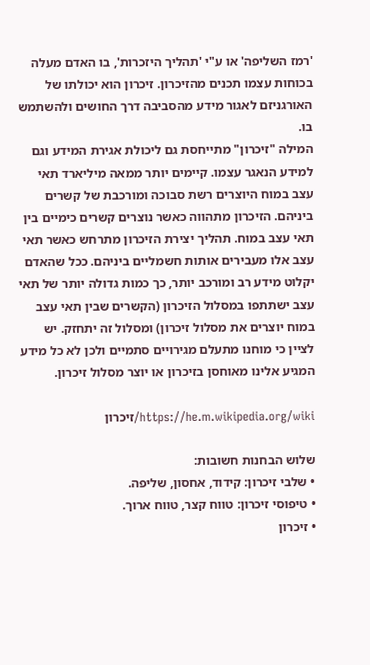'רמז השליפה' או ע"י 'תהליך היזכרות', בו האדם מעלה בכוחות עצמו תכנים מהזיכרון. זיכרון הוא יכולתו של האורגניזם לאגור מידע מהסביבה דרך החושים ולהשתמש בו.
המילה "זיכרון" מתייחסת גם ליכולת אגירת המידע וגם למידע הנאגר עצמו. קיימים יותר ממאה מיליארד תאי עצב במוח היוצרים רשת סבוכה ומורכבת של קשרים ביניהם. הזיכרון מתהווה כאשר נוצרים קשרים כימיים בין תאי עצב במוח. תהליך יצירת הזיכרון מתרחש כאשר תאי עצב אלו מעבירים אותות חשמליים ביניהם. ככל שהאדם יקלוט מידע רב ומורכב יותר, כך כמות גדולה יותר של תאי עצב ישתתפו במסלול הזיכרון (הקשרים שבין תאי עצב במוח יוצרים את מסלול זיכרון) ומסלול זה יתחזק. יש לציין כי מוחנו מתעלם מגירויים סתמיים ולכן לא כל מידע המגיע אלינו מאוחסן בזיכרון או יוצר מסלול זיכרון.

https://he.m.wikipedia.org/wiki/זיכרון

שלוש הבחנות חשובות:
• שלבי זיכרון: קידוד, אחסון, שליפה.
• טיפוסי זיכרון: טווח קצר, טווח ארוך.
• זיכרון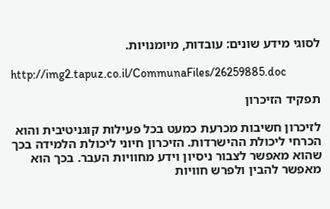לסוגי מידע שונים: עובדות, מיומנויות.

http://img2.tapuz.co.il/CommunaFiles/26259885.doc

תפקיד הזיכרון

לזיכרון חשיבות מכרעת כמעט בכל פעילות קוגניטיבית והוא הכרחי ליכולת ההישרדות. הזיכרון חיוני ליכולת הלמידה בכך שהוא מאפשר לצבור ניסיון וידע מחוויות העבר. בכך הוא מאפשר להבין ולפרש חוויות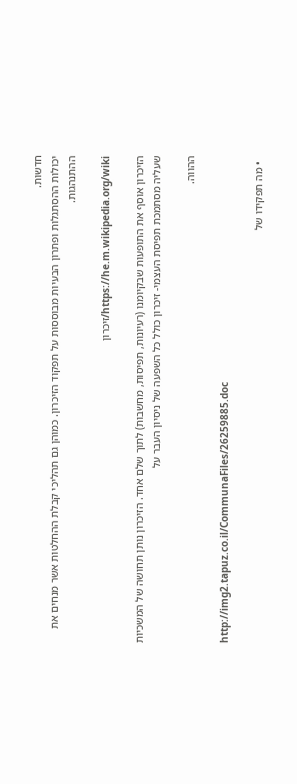חדשות.
יכולות ההסתגלות ופתרון הבעיות מבוססות על תפקוד הזיכרון. כמוהן גם תהליכי קבלת ההחלטות אשר מנחים את ההתנהגות.

https://he.m.wikipedia.org/wiki/זיכרון

הזיכרון אוסף את התופעות שבקיומנו (רעיונות, תפיסות, מחשבות) לתוך שלם אחד. הזיכרון נותן תחושה של המשכיות שעליה מסתמכת תפיסת העצמי- זיכרון כולל כל השפעה של ניסיון העבר על

ההווה.

http://img2.tapuz.co.il/CommunaFiles/26259885.doc

  • מה תפקידו של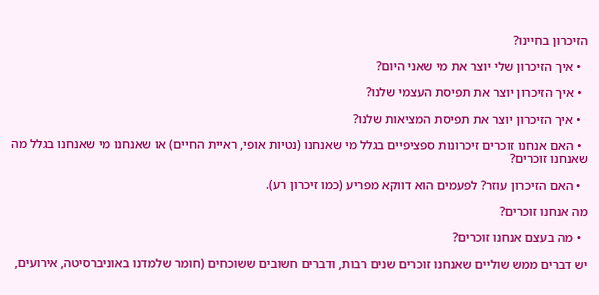הזיכרון בחיינו?

  • איך הזיכרון שלי יוצר את מי שאני היום?

  • איך הזיכרון יוצר את תפיסת העצמי שלנו?

  • איך הזיכרון יוצר את תפיסת המציאות שלנו?

  • האם אנחנו זוכרים זיכרונות ספציפיים בגלל מי שאנחנו (נטיות אופי, ראיית החיים) או שאנחנו מי שאנחנו בגלל מה שאנחנו זוכרים?

  • האם הזיכרון עוזר? לפעמים הוא דווקא מפריע (כמו זיכרון רע).

מה אנחנו זוכרים?

  • מה בעצם אנחנו זוכרים?

יש דברים ממש שוליים שאנחנו זוכרים שנים רבות, ודברים חשובים ששוכחים (חומר שלמדנו באוניברסיטה, אירועים,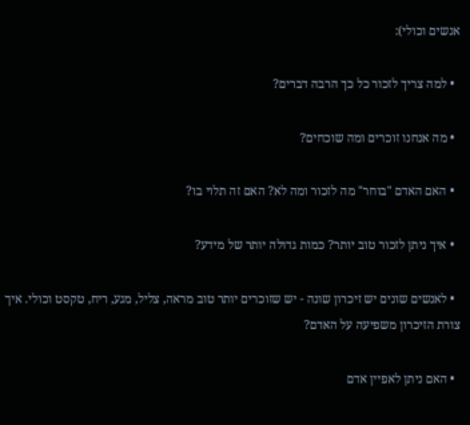אנשים וכולי):

  • למה צריך לזכור כל כך הרבה דברים?

  • מה אנחנו זוכרים ומה שוכחים?

  • האם האדם "בוחר" מה לזכור ומה לא? האם זה תלוי בו?

  • איך ניתן לזכור טוב יותר? כמות גדולה יותר של מידע?

  • לאנשים שונים יש זיכרון שונה - יש שזוכרים יותר טוב מראה, צליל, מגע, ריח, טקסט וכולי. איך צורת הזיכרון משפיעה על האדם?

  • האם ניתן לאפיין אדם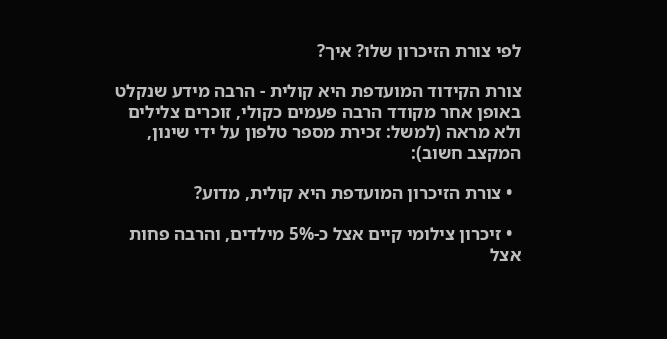לפי צורת הזיכרון שלו? איך?

צורת הקידוד המועדפת היא קולית - הרבה מידע שנקלט באופן אחר מקודד הרבה פעמים כקולי, זוכרים צלילים ולא מראה (למשל: זכירת מספר טלפון על ידי שינון, המקצב חשוב):

  • צורת הזיכרון המועדפת היא קולית, מדוע?

  • זיכרון צילומי קיים אצל כ-5% מילדים, והרבה פחות אצל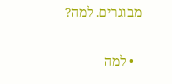מבוגרים. למה?

  • למה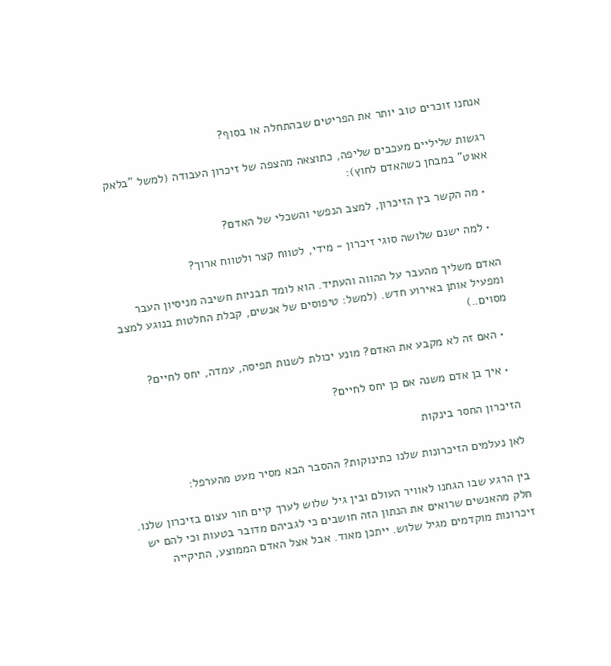אנחנו זוכרים טוב יותר את הפריטים שבהתחלה או בסוף?

רגשות שליליים מעכבים שליפה, כתוצאה מהצפה של זיכרון העבודה (למשל "בלאק אאוט" במבחן כשהאדם לחוץ):

  • מה הקשר בין הזיכרון, למצב הנפשי והשכלי של האדם?

  • למה ישנם שלושה סוגי זיכרון - מידי, לטווח קצר ולטווח ארוך?

האדם משליך מהעבר על ההווה והעתיד. הוא לומד תבניות חשיבה מניסיון העבר ומפעיל אותן באירוע חדש. (למשל: טיפוסים של אנשים, קבלת החלטות בנוגע למצב מסוים..)

  • האם זה לא מקבע את האדם? מונע יכולת לשנות תפיסה, עמדה, יחס לחיים?

  • איך בן אדם משנה אם כן יחס לחיים?

הזיכרון החסר בינקות

לאן נעלמים הזיכרונות שלנו כתינוקות? ההסבר הבא מסיר מעט מהערפל:

בין הרגע שבו הגחנו לאוויר העולם ובין גיל שלוש לערך קיים חור עצום בזיכרון שלנו. חלק מהאנשים שרואים את הנתון הזה חושבים כי לגביהם מדובר בטעות וכי להם יש זיכרונות מוקדמים מגיל שלוש. ייתכן מאוד. אבל אצל האדם הממוצע, התיקייה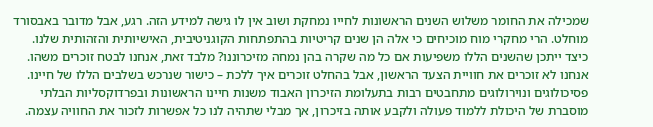שמכילה את החומר משלוש השנים הראשונות לחייו נמחקת ושוב אין לו גישה למידע הזה. רגע, אבל מדובר באבסורד מוחלט. הרי מחקרי מוח מוכיחים כי אלה הן שנים קריטיות בהתפתחות הקוגניטיבית, האישיותית והזהותית שלנו. כיצד ייתכן שהשנים הללו משפיעות אם כל מה שקרה בהן נמחה מזיכרוננו? מלבד זאת, אנחנו לבטח זוכרים משהו. אנחנו לא זוכרים את חוויית הצעד הראשון, אבל בהחלט זוכרים איך ללכת – כישור שנרכש בשלבים הללו של חיינו. פסיכולוגים ונוירולוגים מתחבטים רבות בתעלומת הזיכרון האבוד משנות חיינו הראשונות ובפרדוקסליות הבלתי מוסברת של היכולת ללמוד פעולה ולקבע אותה בזיכרון, אך מבלי שתהיה לנו כל אפשרות לזכור את החוויה עצמה.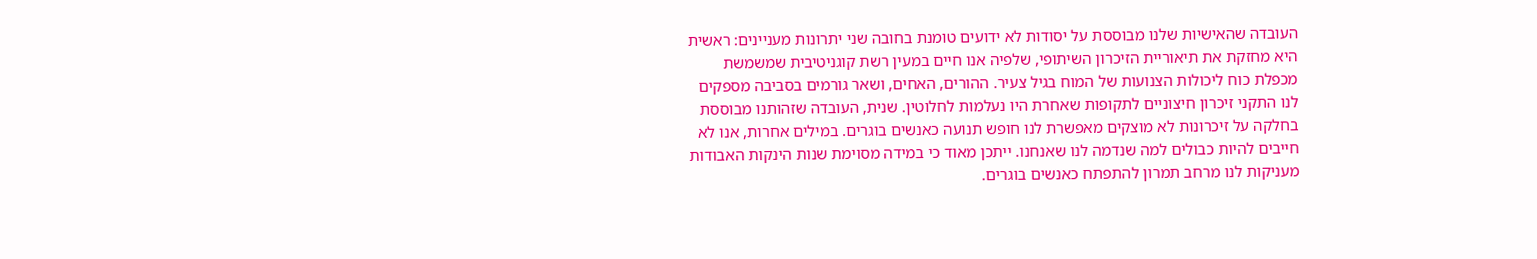העובדה שהאישיות שלנו מבוססת על יסודות לא ידועים טומנת בחובה שני יתרונות מעניינים: ראשית היא מחזקת את תיאוריית הזיכרון השיתופי, שלפיה אנו חיים במעין רשת קוגניטיבית שמשמשת מכפלת כוח ליכולות הצנועות של המוח בגיל צעיר. ההורים, האחים, ושאר גורמים בסביבה מספקים לנו התקני זיכרון חיצוניים לתקופות שאחרת היו נעלמות לחלוטין. שנית, העובדה שזהותנו מבוססת בחלקה על זיכרונות לא מוצקים מאפשרת לנו חופש תנועה כאנשים בוגרים. במילים אחרות, אנו לא חייבים להיות כבולים למה שנדמה לנו שאנחנו. ייתכן מאוד כי במידה מסוימת שנות הינקות האבודות מעניקות לנו מרחב תמרון להתפתח כאנשים בוגרים.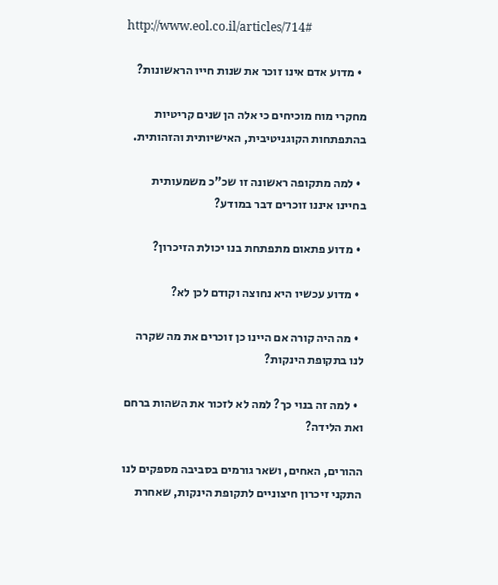http://www.eol.co.il/articles/714#

  • מדוע אדם אינו זוכר את שנות חייו הראשונות?

מחקרי מוח מוכיחים כי אלה הן שנים קריטיות בהתפתחות הקוגניטיבית, האישיותית והזהותית.

  • למה מתקופה ראשונה זו שכ"כ משמעותית בחיינו איננו זוכרים דבר במודע?

  • מדוע פתאום מתפתחת בנו יכולת הזיכרון?

  • מדוע עכשיו היא נחוצה וקודם לכן לא?

  • מה היה קורה אם היינו כן זוכרים את מה שקרה לנו בתקופת הינקות?

  • למה זה בנוי כך? למה לא לזכור את השהות ברחם ואת הלידה?

ההורים, האחים, ושאר גורמים בסביבה מספקים לנו התקני זיכרון חיצוניים לתקופת הינקות, שאחרת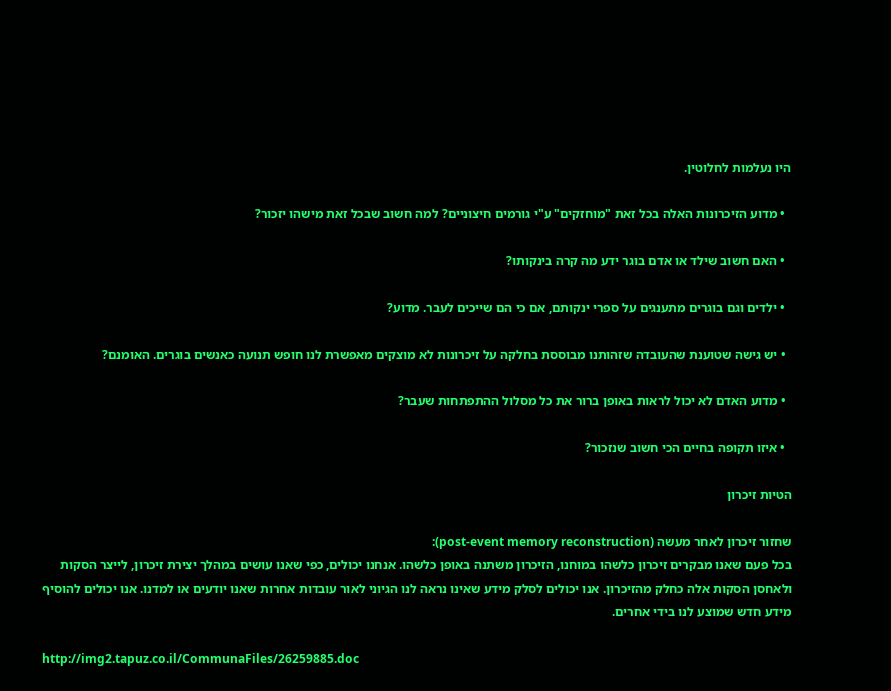היו נעלמות לחלוטין.

  • מדוע הזיכרונות האלה בכל זאת "מוחזקים" ע"י גורמים חיצוניים? למה חשוב שבכל זאת מישהו יזכור?

  • האם חשוב שילד או אדם בוגר ידע מה קרה בינקותו?

  • ילדים וגם בוגרים מתענגים על ספרי ינקותם, אם כי הם שייכים לעבר. מדוע?

  • יש גישה שטוענת שהעובדה שזהותנו מבוססת בחלקה על זיכרונות לא מוצקים מאפשרת לנו חופש תנועה כאנשים בוגרים. האומנם?

  • מדוע האדם לא יכול לראות באופן ברור את כל מסלול ההתפתחות שעבר?

  • איזו תקופה בחיים הכי חשוב שנזכור?

הטיות זיכרון

שחזור זיכרון לאחר מעשה (post-event memory reconstruction):
בכל פעם שאנו מבקרים זיכרון כלשהו במוחנו, הזיכרון משתנה באופן כלשהו. אנחנו יכולים, כפי שאנו עושים במהלך יצירת זיכרון, לייצר הסקות ולאחסן הסקות אלה כחלק מהזיכרון. אנו יכולים לסלק מידע שאינו נראה לנו הגיוני לאור עובדות אחרות שאנו יודעים או למדנו. אנו יכולים להוסיף מידע חדש שמוצע לנו בידי אחרים.

http://img2.tapuz.co.il/CommunaFiles/26259885.doc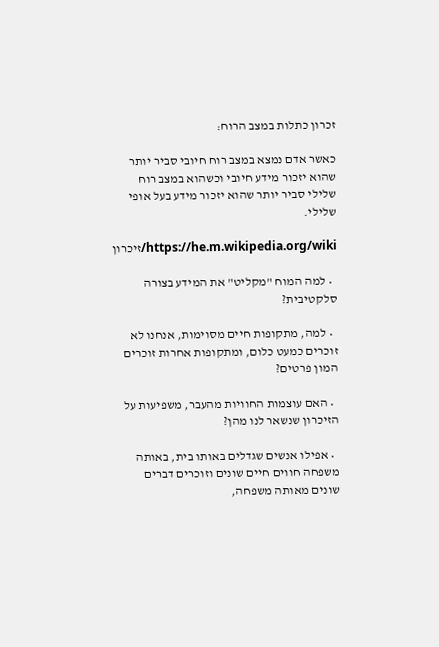זכרון כתלות במצב הרוח:

כאשר אדם נמצא במצב רוח חיובי סביר יותר שהוא יזכור מידע חיובי וכשהוא במצב רוח שלילי סביר יותר שהוא יזכור מידע בעל אופי שלילי.

https://he.m.wikipedia.org/wiki/זיכרון

  • למה המוח "מקליט" את המידע בצורה סלקטיבית?

  • למה, מתקופות חיים מסוימות, אנחנו לא זוכרים כמעט כלום, ומתקופות אחרות זוכרים המון פרטים?

  • האם עוצמות החוויות מהעבר, משפיעות על הזיכרון שנשאר לנו מהן?

  • אפילו אנשים שגדלים באותו בית, באותה משפחה חווים חיים שונים וזוכרים דברים שונים מאותה משפחה,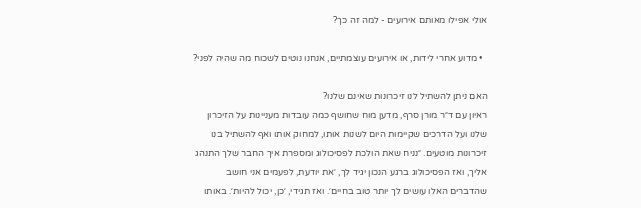אולי אפילו מאותם אירועים - למה זה כך?

  • מדוע אחרי לידות, או אירועים עוצמתיים, אנחנו נוטים לשכוח מה שהיה לפני?

האם ניתן להשתיל לנו זיכרונות שאינם שלנו?
ראיון עם ד״ר מורן סרף, מדען מוח שחושף כמה עובדות מעניינות על הזיכרון שלנו ועל הדרכים שקיימות היום לשנות אותו, למחוק אותו ואף להשתיל בנו זיכרונות מוטעים. ״נניח שאת הולכת לפסיכולוג ומספרת איך החבר שלך התנהג אליך, ואז הפסיכולוג ברגע הנכון יגיד לך, ׳את יודעת, לפעמים אני חושב שהדברים האלו עושים לך יותר טוב בחיים׳. ואז תגידי, ׳כן, יכול להיות׳. באותו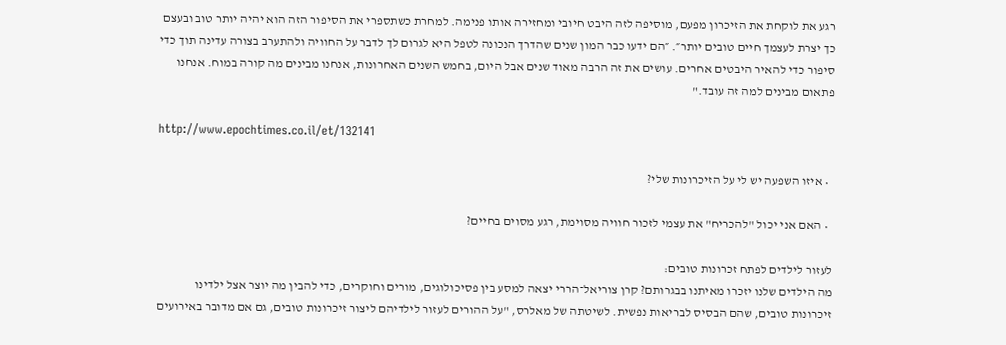רגע את לוקחת את הזיכרון מפעם, מוסיפה לזה היבט חיובי ומחזירה אותו פנימה. למחרת כשתספרי את הסיפור הזה הוא יהיה יותר טוב ובעצם כך יצרת לעצמך חיים טובים יותר״. ״הם ידעו כבר המון שנים שהדרך הנכונה לטפל היא לגרום לך לדבר על החוויה ולהתערב בצורה עדינה תוך כדי סיפור כדי להאיר היבטים אחרים. עושים את זה הרבה מאוד שנים אבל היום, בחמש השנים האחרונות, אנחנו מבינים מה קורה במוח. אנחנו פתאום מבינים למה זה עובד."

http://www.epochtimes.co.il/et/132141

  • איזו השפעה יש לי על הזיכרונות שלי?

  • האם אני יכול "להכריח" את עצמי לזכור חוויה מסוימת, רגע מסוים בחיים?

לעזור לילדים לפתח זכרונות טובים:
מה הילדים שלנו יזכרו מאיתנו בבגרותם? קרן צוריאל־הררי יצאה למסע בין פסיכולוגים, מורים וחוקרים, כדי להבין מה יוצר אצל ילדינו זיכרונות טובים, שהם הבסיס לבריאות נפשית. לשיטתה של מאלרס, "על ההורים לעזור לילדיהם ליצור זיכרונות טובים, גם אם מדובר באירועים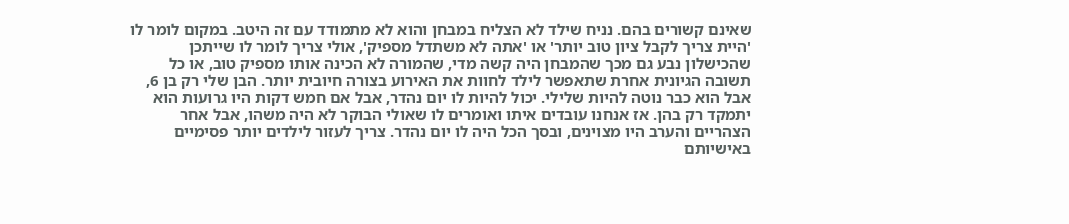שאינם קשורים בהם. נניח שילד לא הצליח במבחן והוא לא מתמודד עם זה היטב. במקום לומר לו 'היית צריך לקבל ציון טוב יותר' או 'אתה לא משתדל מספיק', אולי צריך לומר לו שייתכן שהכישלון נבע גם מכך שהמבחן היה קשה מדי, שהמורה לא הכינה אותו מספיק טוב, או כל תשובה הגיונית אחרת שתאפשר לילד לחוות את האירוע בצורה חיובית יותר. הבן שלי רק בן 6, אבל הוא כבר נוטה להיות שלילי. יכול להיות לו יום נהדר, אבל אם חמש דקות היו גרועות הוא יתמקד רק בהן. אז אנחנו עובדים איתו ואומרים לו שאולי הבוקר לא היה משהו, אבל אחר הצהריים והערב היו מצוינים, ובסך הכל היה לו יום נהדר. צריך לעזור לילדים יותר פסימיים באישיותם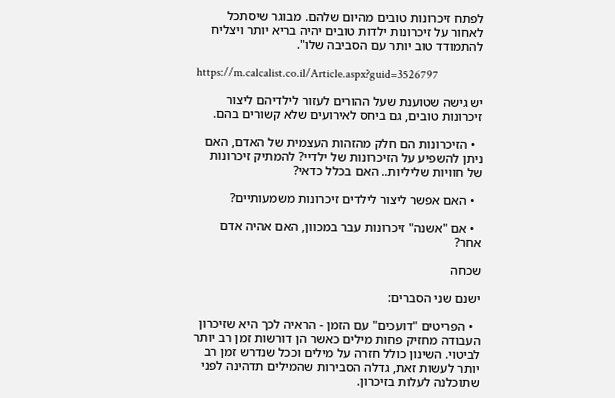לפתח זיכרונות טובים מהיום שלהם. מבוגר שיסתכל לאחור על זיכרונות ילדות טובים יהיה בריא יותר ויצליח להתמודד טוב יותר עם הסביבה שלו".

https://m.calcalist.co.il/Article.aspx?guid=3526797

יש גישה שטוענת שעל ההורים לעזור לילדיהם ליצור זיכרונות טובים, גם ביחס לאירועים שלא קשורים בהם.

  • הזיכרונות הם חלק מהזהות העצמית של האדם, האם ניתן להשפיע על הזיכרונות של ילדיי? להמתיק זיכרונות של חוויות שליליות.. האם בכלל כדאי?

  • האם אפשר ליצור לילדים זיכרונות משמעותיים?

  • אם "אשנה" זיכרונות עבר במכוון, האם אהיה אדם אחר?

שכחה

ישנם שני הסברים:

  • הפריטים "דועכים" עם הזמן - הראיה לכך היא שזיכרון העבודה מחזיק פחות מילים כאשר הן דורשות זמן רב יותר לביטוי. השינון כולל חזרה על מילים וככל שנדרש זמן רב יותר לעשות זאת, גדלה הסבירות שהמילים תדהינה לפני שתוכלנה לעלות בזיכרון.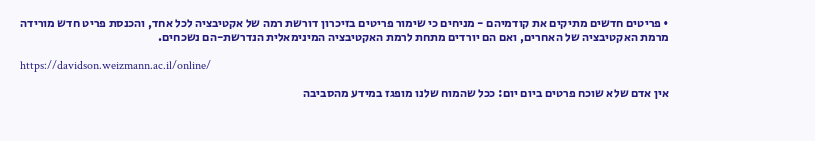• פריטים חדשים מתיקים את קודמיהם - מניחים כי שימור פריטים בזיכרון דורשת רמה של אקטיבציה לכל אחד, והכנסת פריט חדש מורידה מרמת האקטיבציה של האחרים, ואם הם יורדים מתחת לרמת האקטיבציה המינימאלית הנדרשת-הם נשכחים.

https://davidson.weizmann.ac.il/online/

אין אדם שלא שוכח פרטים ביום יום: ככל שהמוח שלנו מופגז במידע מהסביבה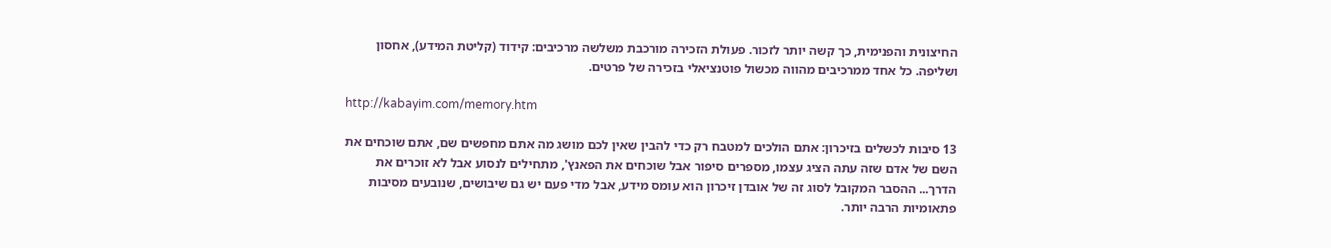החיצונית והפנימית, כך קשה יותר לזכור. פעולת הזכירה מורכבת משלשה מרכיבים: קידוד (קליטת המידע), אחסון ושליפה. כל אחד ממרכיבים מהווה מכשול פוטנציאלי בזכירה של פרטים.

http://kabayim.com/memory.htm

13 סיבות לכשלים בזיכרון: אתם הולכים למטבח רק כדי להבין שאין לכם מושג מה אתם מחפשים שם, אתם שוכחים את השם של אדם שזה עתה הציג עצמו, מספרים סיפור אבל שוכחים את הפאנץ', מתחילים לנסוע אבל לא זוכרים את הדרך... ההסבר המקובל לסוג זה של אובדן זיכרון הוא עומס מידע, אבל מדי פעם יש גם שיבושים, שנובעים מסיבות פתאומיות הרבה יותר.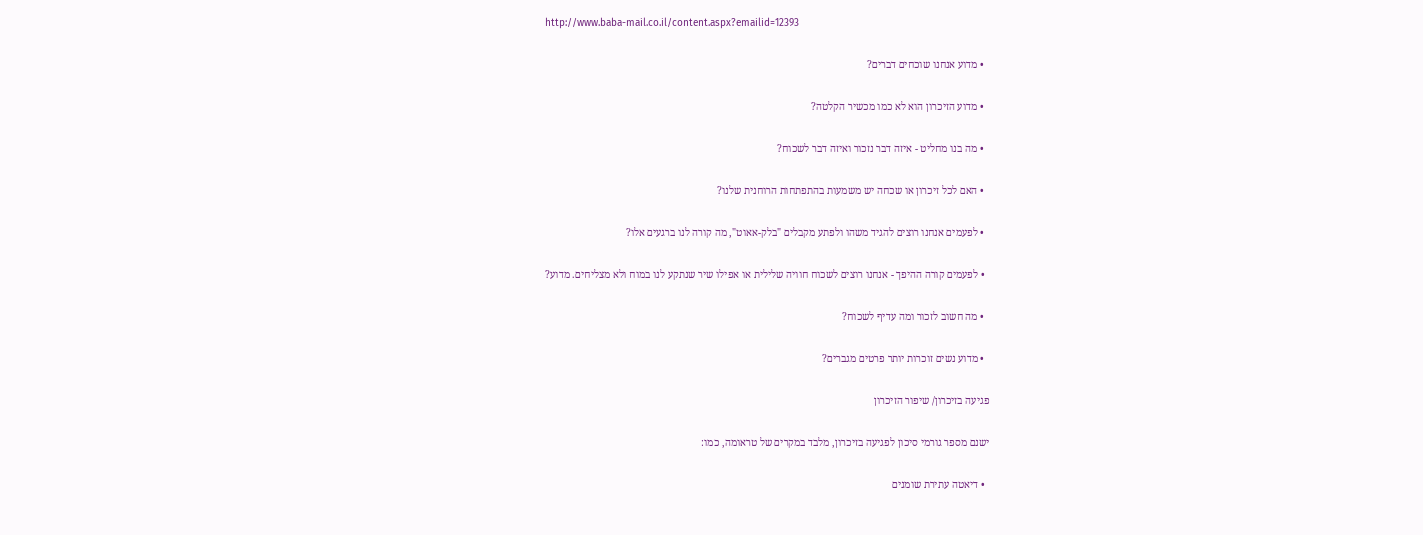http://www.baba-mail.co.il/content.aspx?emailid=12393

  • מדוע אנחנו שוכחים דברים?

  • מדוע הזיכרון הוא לא כמו מכשיר הקלטה?

  • מה בנו מחליט - איזה דבר נזכור ואיזה דבר לשכוח?

  • האם לכל זיכרון או שכחה יש משמעות בהתפתחות הרוחנית שלנו?

  • לפעמים אנחנו רוצים להגיד משהו ולפתע מקבלים "בלק-אאוט", מה קורה לנו ברגעים אלו?

  • לפעמים קורה ההיפך - אנחנו רוצים לשכוח חוויה שלילית או אפילו שיר שנתקע לנו במוח ולא מצליחים. מדוע?

  • מה חשוב לזכור ומה עדיף לשכוח?

  • מדוע נשים זוכרות יותר פרטים מגברים?

פגיעה בזיכרון/ שיפור הזיכרון

ישנם מספר גורמי סיכון לפגיעה בזיכרון, מלבד במקרים של טראומה, כמו:

  • דיאטה עתירת שומנים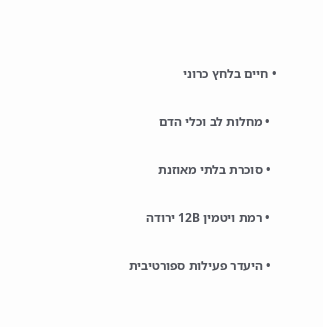• חיים בלחץ כרוני

  • מחלות לב וכלי הדם

  • סוכרת בלתי מאוזנת

  • רמת ויטמין 12B ירודה

  • היעדר פעילות ספורטיבית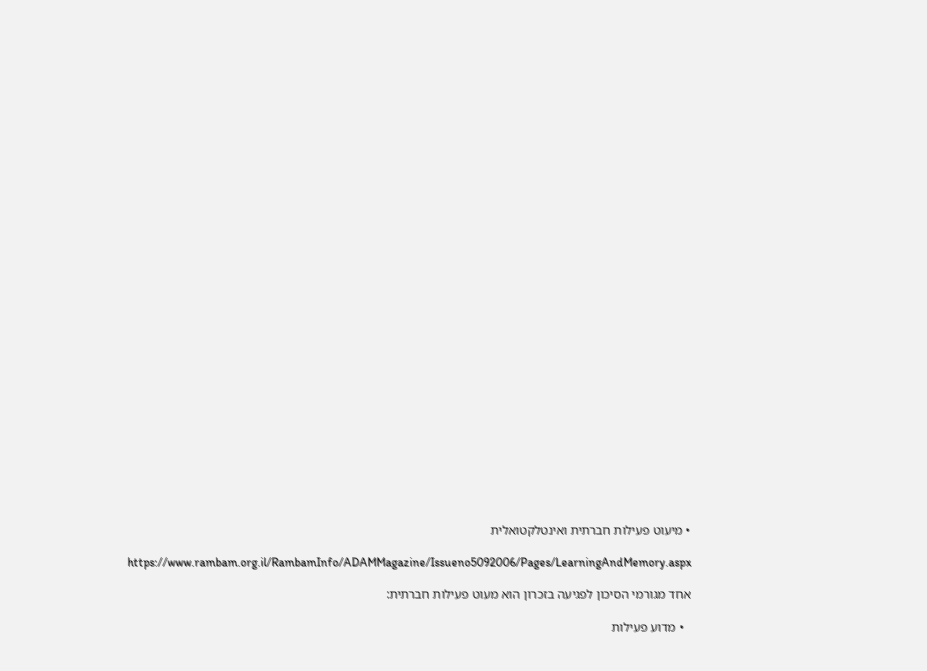• מיעוט פעילות חברתית ואינטלקטואלית

https://www.rambam.org.il/RambamInfo/ADAMMagazine/Issueno5092006/Pages/LearningAndMemory.aspx

אחד מגורמי הסיכון לפגיעה בזכרון הוא מעוט פעילות חברתית:

  • מדוע פעילות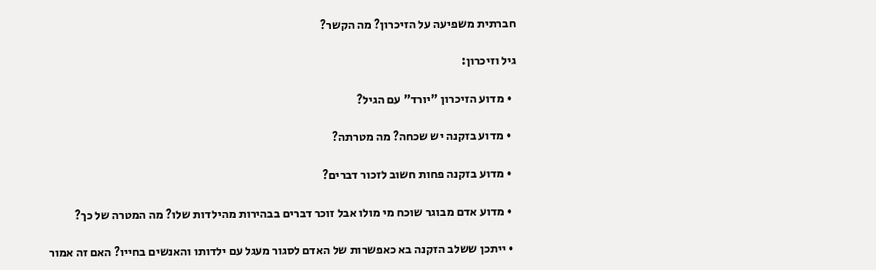חברתית משפיעה על הזיכרון? מה הקשר?

גיל וזיכרון:

  • מדוע הזיכרון "יורד" עם הגיל?

  • מדוע בזקנה יש שכחה? מה מטרתה?

  • מדוע בזקנה פחות חשוב לזכור דברים?

  • מדוע אדם מבוגר שוכח מי מולו אבל זוכר דברים בבהירות מהילדות שלו? מה המטרה של כך?

  • ייתכן ששלב הזקנה בא כאפשרות של האדם לסגור מעגל עם ילדותו והאנשים בחייו? האם זה אמור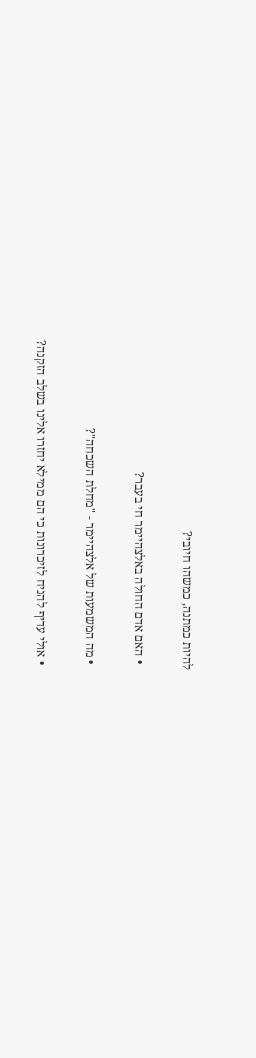להיות כמתנה, כמשהו חיובי?

  • האם אדם החולה באלצהיימר חי בעבר?

  • מה המשמעות של אלצהיימר - "מחלת השכחה"?

  • אולי עדיף להניח לזיכרונות כי הם ממילא יחזרו אלינו בשלב הזקנה?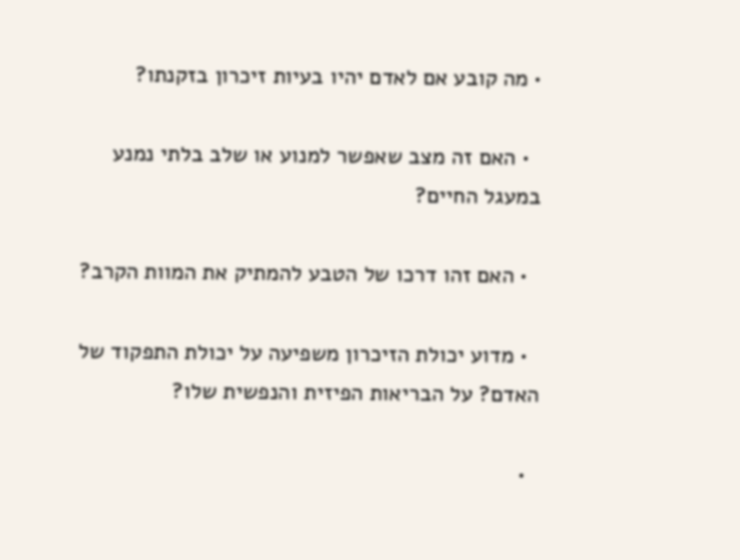• מה קובע אם לאדם יהיו בעיות זיכרון בזקנתו?

  • האם זה מצב שאפשר למנוע או שלב בלתי נמנע במעגל החיים?

  • האם זהו דרכו של הטבע להמתיק את המוות הקרב?

  • מדוע יכולת הזיכרון משפיעה על יכולת התפקוד של האדם? על הבריאות הפיזית והנפשית שלו?

  •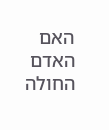האם האדם החולה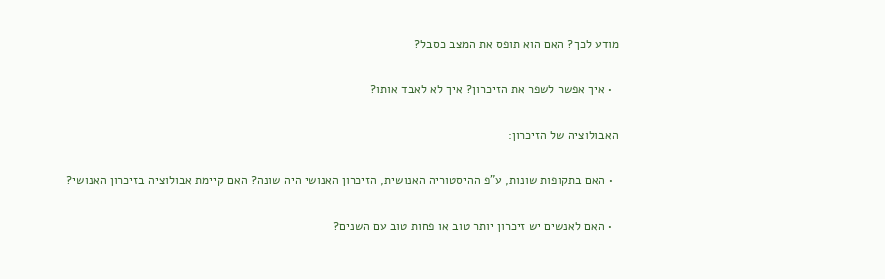מודע לכך? האם הוא תופס את המצב כסבל?

  • איך אפשר לשפר את הזיכרון? איך לא לאבד אותו?

האבולוציה של הזיכרון:

  • האם בתקופות שונות, ע"פ ההיסטוריה האנושית, הזיכרון האנושי היה שונה? האם קיימת אבולוציה בזיכרון האנושי?

  • האם לאנשים יש זיכרון יותר טוב או פחות טוב עם השנים?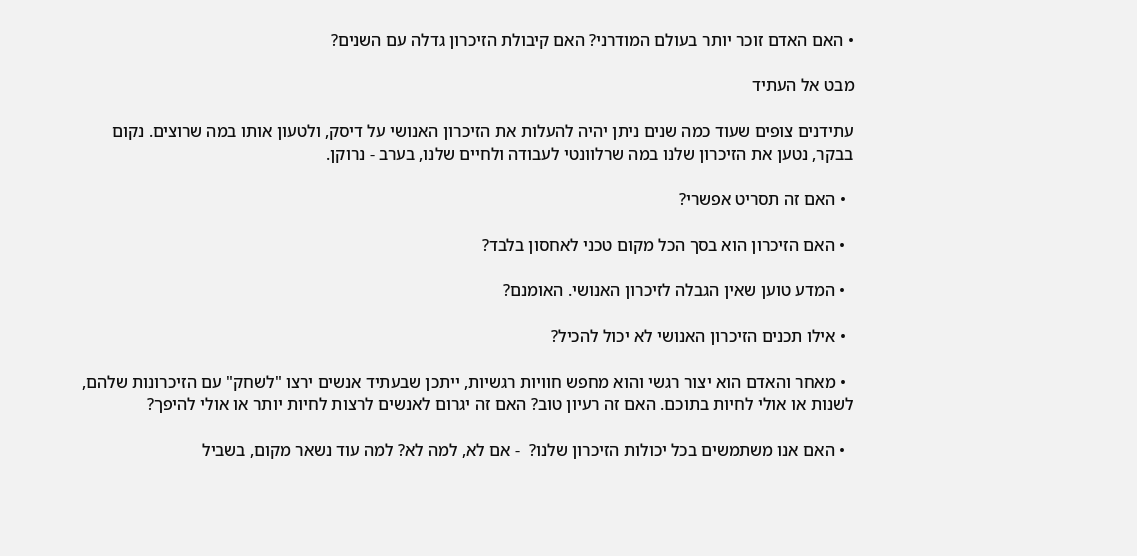• האם האדם זוכר יותר בעולם המודרני? האם קיבולת הזיכרון גדלה עם השנים?

מבט אל העתיד

עתידנים צופים שעוד כמה שנים ניתן יהיה להעלות את הזיכרון האנושי על דיסק, ולטעון אותו במה שרוצים. נקום בבקר, נטען את הזיכרון שלנו במה שרלוונטי לעבודה ולחיים שלנו, בערב - נרוקן.

  • האם זה תסריט אפשרי?

  • האם הזיכרון הוא בסך הכל מקום טכני לאחסון בלבד?

  • המדע טוען שאין הגבלה לזיכרון האנושי. האומנם?

  • אילו תכנים הזיכרון האנושי לא יכול להכיל?

  • מאחר והאדם הוא יצור רגשי והוא מחפש חוויות רגשיות, ייתכן שבעתיד אנשים ירצו "לשחק" עם הזיכרונות שלהם, לשנות או אולי לחיות בתוכם. האם זה רעיון טוב? האם זה יגרום לאנשים לרצות לחיות יותר או אולי להיפך?

  • האם אנו משתמשים בכל יכולות הזיכרון שלנו?  - אם לא, למה לא? למה עוד נשאר מקום, בשביל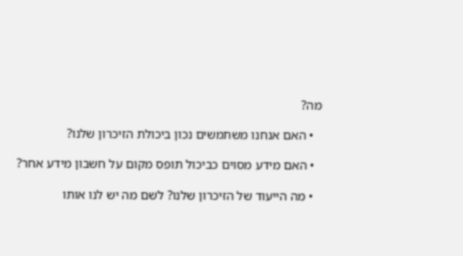מה?

  • האם אנחנו משתמשים נכון ביכולת הזיכרון שלנו?

  • האם מידע מסוים כביכול תופס מקום על חשבון מידע אחר?

  • מה הייעוד של הזיכרון שלנו? לשם מה יש לנו אותו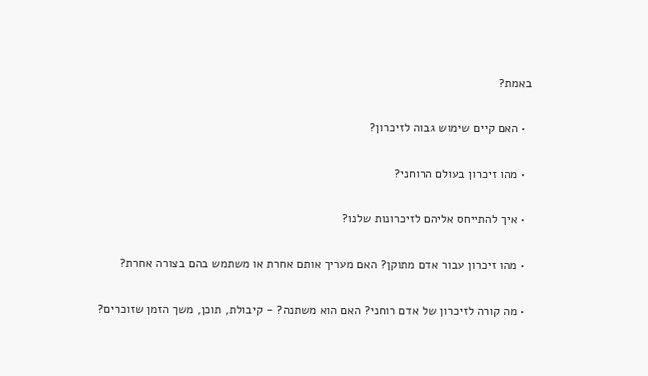באמת?

  • האם קיים שימוש גבוה לזיכרון?

  • מהו זיכרון בעולם הרוחני?

  • איך להתייחס אליהם לזיכרונות שלנו?

  • מהו זיכרון עבור אדם מתוקן? האם מעריך אותם אחרת או משתמש בהם בצורה אחרת?

  • מה קורה לזיכרון של אדם רוחני? האם הוא משתנה? - קיבולת, תוכן, משך הזמן שזוכרים?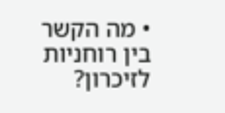• מה הקשר בין רוחניות לזיכרון?